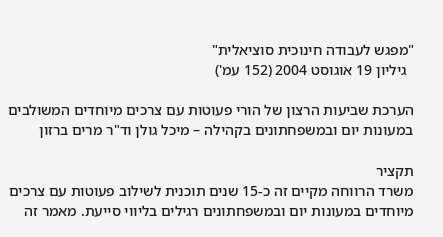"מפגש לעבודה חינוכית סוציאלית"
  גיליון 19 אוגוסט 2004 (152 עמ')

הערכת שביעות הרצון של הורי פעוטות עם צרכים מיוחדים המשולבים במעונות יום ובמשפחתונים בקהילה – מיכל גולן וד"ר מרים ברזון

תקציר
משרד הרווחה מקיים זה כ-15 שנים תוכנית לשילוב פעוטות עם צרכים מיוחדים במעונות יום ובמשפחתונים רגילים בליווי סייעת. מאמר זה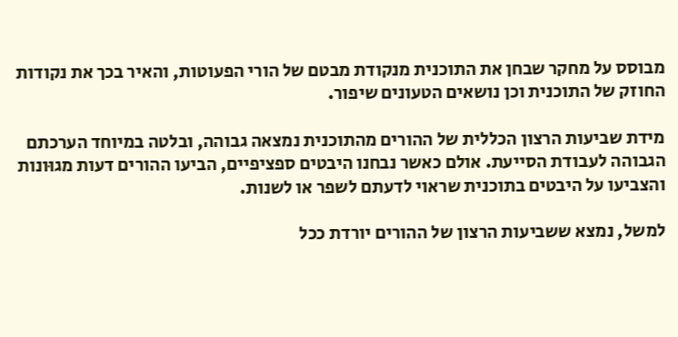מבוסס על מחקר שבחן את התוכנית מנקודת מבטם של הורי הפעוטות, והאיר בכך את נקודות החוזק של התוכנית וכן נושאים הטעונים שיפור.

מידת שביעות הרצון הכללית של ההורים מהתוכנית נמצאה גבוהה, ובלטה במיוחד הערכתם הגבוהה לעבודת הסייעת. אולם כאשר נבחנו היבטים ספציפיים, הביעו ההורים דעות מגוּונות והצביעו על היבטים בתוכנית שראוי לדעתם לשפר או לשנות.

למשל, נמצא ששביעות הרצון של ההורים יורדת ככל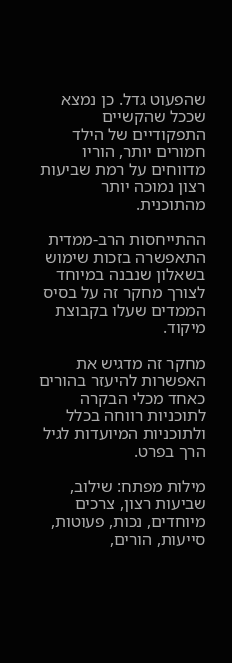שהפעוט גדל. כן נמצא שככל שהקשיים התפקודיים של הילד חמורים יותר, הוריו מדווחים על רמת שביעות רצון נמוכה יותר מהתוכנית.

ההתייחסות הרב-ממדית התאפשרה בזכות שימוש בשאלון שנבנה במיוחד לצורך מחקר זה על בסיס הממדים שעלו בקבוצת מיקוד.

מחקר זה מדגיש את האפשרות להיעזר בהורים כאחד מכלי הבקרה לתוכניות רווחה בכלל ולתוכניות המיועדות לגיל הרך בפרט.

מילות מפתח: שילוב, שביעות רצון, צרכים מיוחדים, נכות, פעוטות, סייעות, הורים,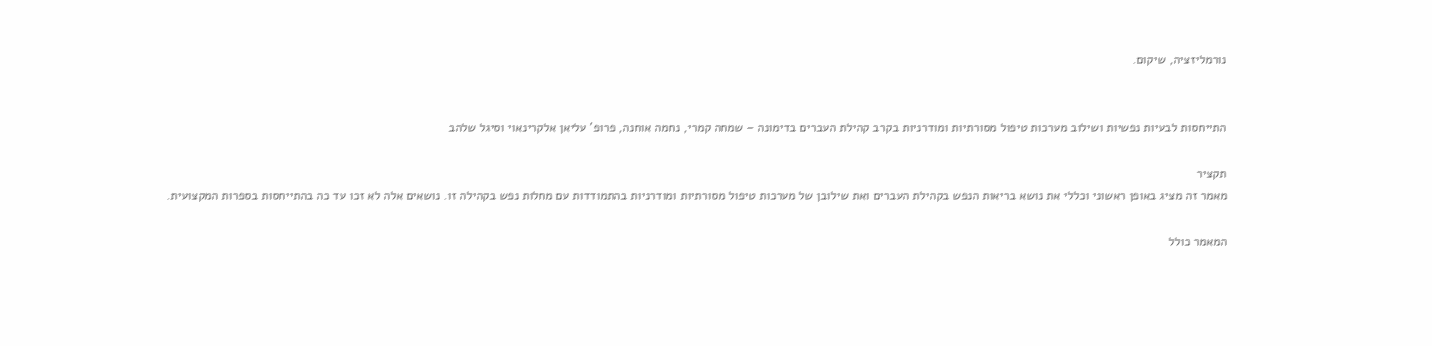נורמליזציה, שיקום.


התייחסות לבעיות נפשיות ושילוב מערכות טיפול מסורתיות ומודרניות בקרב קהילת העברים בדימונה – שמחה קמרי, נחמה אוחנה, פרופ' עליאן אלקרינאוי וסיגל שלהב

תקציר
מאמר זה מציג באופן ראשוני וכללי את נושא בריאות הנפש בקהילת העברים ואת שילובן של מערכות טיפול מסורתיות ומודרניות בהתמודדות עם מחלות נפש בקהילה זו. נושאים אלה לא זכו עד כה בהתייחסות בספרות המקצועית.

המאמר כולל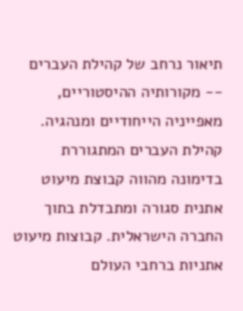תיאור נרחב של קהילת העברים -- מקורותיה ההיסטוריים, מאפייניה הייחודיים ומנהגיה. קהילת העברים המתגוררת בדימונה מהווה קבוצת מיעוט אתנית סגורה ומתבדלת בתוך החברה הישראלית. קבוצות מיעוט אתניות ברחבי העולם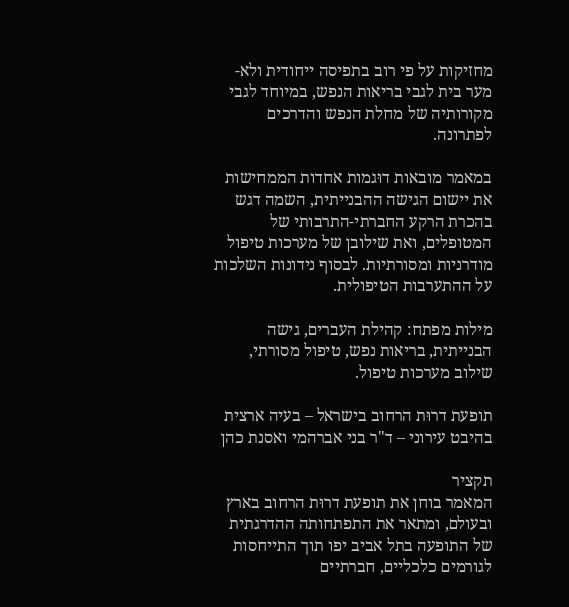מחזיקות על פי רוב בתפיסה ייחודית ולא-מער בית לגבי בריאות הנפש, במיוחד לגבי מקורותיה של מחלת הנפש והדרכים לפתרונה.

במאמר מובאות דוּגמות אחדות הממחישות את יישום הגישה ההבנייתית, השמה דגש בהכרת הרקע החברתי-התרבותי של המטופלים, ואת שילובן של מערכות טיפול מודרניות ומסורתיות. לבסוף נידונות השלכות על ההתערבות הטיפולית.

מילות מפתח: קהילת העברים, גישה הבנייתית, בריאות נפש, טיפול מסורתי, שילוב מערכות טיפול.

תופעת דרוּת הרחוב בישראל – בעיה ארצית בהיבט עירוני – ד"ר בני אברהמי ואסנת כהן

תקציר
המאמר בוחן את תופעת דרוּת הרחוב בארץ ובעולם, ומתאר את התפתחותה ההדרגתית של התופעה בתל אביב יפו תוך התייחסות לגורמים כלכליים, חברתיים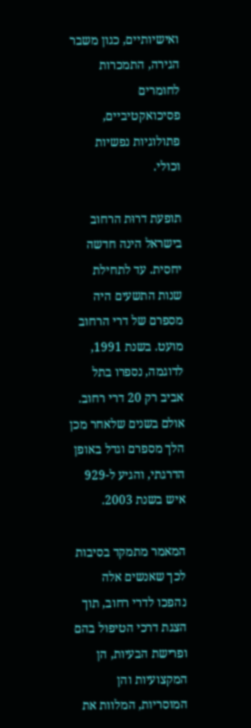ואישיותיים, כגון משבר הגירה, התמכרות לחומרים פסיכואקטיביים, פתולוגיות נפשיות וכולי.

תופעת דרוּת הרחוב בישראל הינה חדשה יחסית. עד לתחילת שנות התשעים היה מספרם של דרי הרחוב מועט. בשנת 1991, לדוגמה, נספרו בתל אביב רק 20 דרי רחוב. אולם בשנים שלאחר מכן הלך מספרם וגדל באופן הדרגתי, והגיע ל-929 איש בשנת 2003.

המאמר מתמקד בסיבות לכך שאנשים אלה נהפכו לדרי רחוב, תוך הצגת דרכי הטיפול בהם ופרישת הבעיות, הן המקצועיות והן המוסריות, המלוות את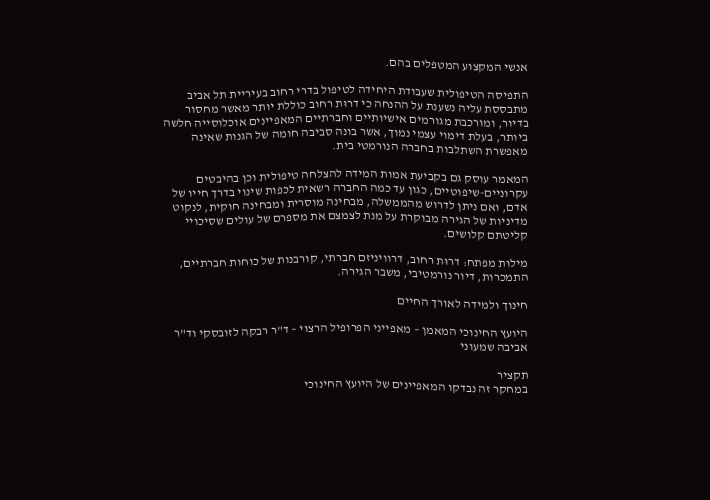אנשי המקצוע המטפלים בהם.

התפיסה הטיפולית שעבודת היחידה לטיפול בדרי רחוב בעיריית תל אביב מתבססת עליה נשענת על ההנחה כי דרוּת רחוב כוללת יותר מאשר מחסור בדיור, ומורכבת מגורמים אישיותיים וחברתיים המאפיינים אוכלוסייה חלשה ביותר, בעלת דימוי עצמי נמוך, אשר בונה סביבה חומה של הגנות שאינה מאפשרת השתלבות בחברה הנורמטי בית.

המאמר עוסק גם בקביעת אמות המידה להצלחה טיפולית וכן בהיבטים עקרוניים-שיפוטיים, כגון עד כמה החברה רשאית לכפות שינוי בדרך חייו של אדם, ואם ניתן לדרוש מהממשלה, מבחינה מוסרית ומבחינה חוקית, לנקוט מדיניות של הגירה מבוקרת על מנת לצמצם את מספרם של עולים שסיכויי קליטתם קלושים.

מילות מפתח: דרוּת רחוב, דרוויניזם חברתי, קורבנות של כוחות חברתיים, התמכרות, דיור נורמטיבי, משבר הגירה.

חינוך ולמידה לאורך החיים

היועץ החינוכי המאמן – מאפייני הפרופיל הרצוי – ד"ר רבקה לזובסקי וד"ר אביבה שמעוני

תקציר
במחקר זה נבדקו המאפיינים של היועץ החינוכי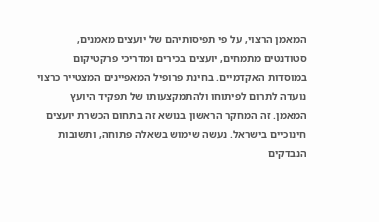המאמן הרצוי, על פי תפיסותיהם של יועצים מאמנים, סטודנטים מתמחים, יועצים בכירים ומדריכי פרקטיקום במוסדות האקדמיים. בחינת פרופיל המאפיינים המצטייר כרצוי נועדה לתרום לפיתוחו ולהתמקצעותו של תפקיד היועץ המאמן. זה המחקר הראשון בנושא זה בתחום הכשרת יועצים חינוכיים בישראל. נעשה שימוש בשאלה פתוחה, ותשובות הנבדקים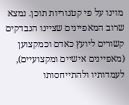מוינו על פי קטגוריות תוכן. נמצא שרוב המאפיינים שציינו הנבדקים קשורים ליועץ כאדם וכמקצוען (מאפיינים אישיים ומקצועיים), לעמדותיו ולהתייחסותו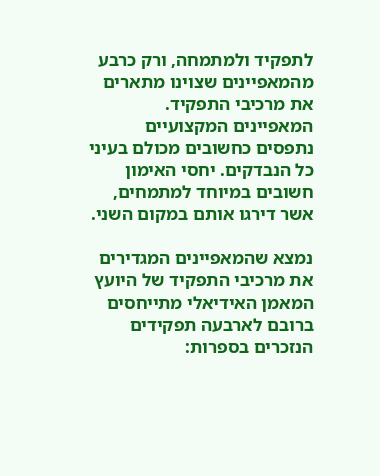לתפקיד ולמתמחה, ורק כרבע מהמאפיינים שצוינו מתארים את מרכיבי התפקיד. המאפיינים המקצועיים נתפסים כחשובים מכולם בעיני כל הנבדקים. יחסי האימון חשובים במיוחד למתמחים, אשר דירגו אותם במקום השני.

נמצא שהמאפיינים המגדירים את מרכיבי התפקיד של היועץ המאמן האידיאלי מתייחסים ברובם לארבעה תפקידים הנזכרים בספרות: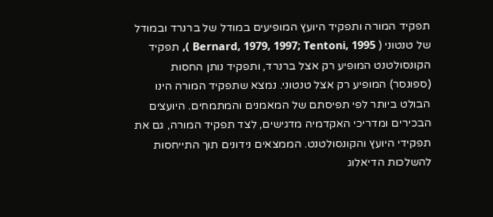תפקיד המורה ותפקיד היועץ המופיעים במודל של ברנרד ובמודל של טנטוני ( Bernard, 1979, 1997; Tentoni, 1995 ), תפקיד הקונסולטנט המופיע רק אצל ברנרד, ותפקיד נותן החסות (ספונסר) המופיע רק אצל טנטוני. נמצא שתפקיד המורה הינו הבולט ביותר לפי תפיסתם של המאמנים והמתמחים. היועצים הבכירים ומדריכי האקדמיה מדגישים, לצד תפקיד המורה, גם את תפקידי היועץ והקונסולטנט. הממצאים נידונים תוך התייחסות להשלכות הדיאלוג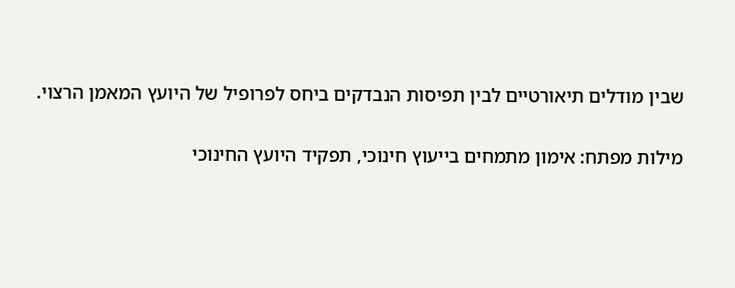שבין מודלים תיאורטיים לבין תפיסות הנבדקים ביחס לפרופיל של היועץ המאמן הרצוי.

מילות מפתח: אימון מתמחים בייעוץ חינוכי, תפקיד היועץ החינוכי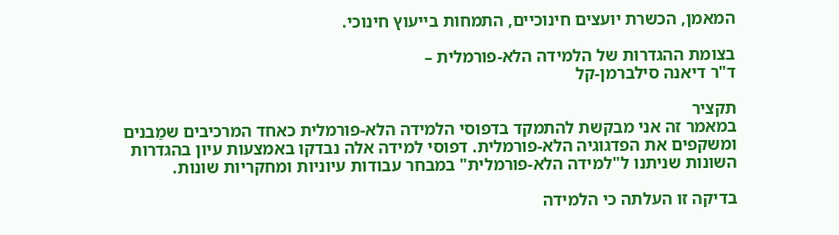המאמן, הכשרת יועצים חינוכיים, התמחות בייעוץ חינוכי.

בצומת ההגדרות של הלמידה הלא-פורמלית –
ד"ר דיאנה סילברמן-קל

תקציר
במאמר זה אני מבקשת להתמקד בדפוסי הלמידה הלא-פורמלית כאחד המרכיבים שמַבנים ומשקפים את הפדגוגיה הלא-פורמלית. דפוסי למידה אלה נבדקו באמצעות עיון בהגדרות השונות שניתנו ל"למידה הלא-פורמלית" במבחר עבודות עיוניות ומחקריות שונות.

בדיקה זו העלתה כי הלמידה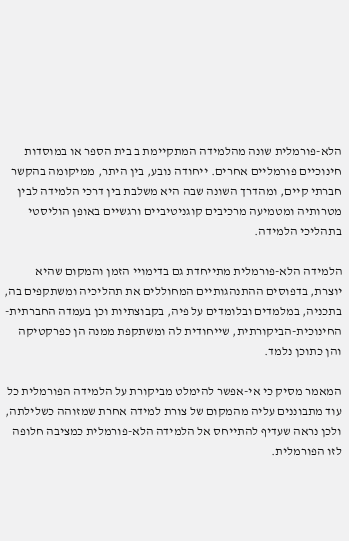הלא-פורמלית שונה מהלמידה המתקיימת ב בית הספר או במוסדות חינוכיים פורמליים אחרים. ייחודה נובע, בין היתר, ממיקומה בהקשר חברתי קיים, ומהדרך השונה שבה היא משלבת בין דרכי הלמידה לבין מטרותיה ומטמיעה מרכיבים קוגניטיביים ורגשיים באופן הוליסטי בתהליכי הלמידה.

הלמידה הלא-פורמלית מתייחדת גם בדימויי הזמן והמקום שהיא יוצרת, בדפוסים ההתנהגותיים המחוללים את תהליכיה ומשתקפים בה, בתכניה, במלמדים ובלומדים על פיה, בקבוצתיות וכן בעמדה החברתית-החינוכית-הביקורתית, שייחודית לה ומשתקפת ממנה הן כפרקטיקה והן כתוכן נלמד.

המאמר מסיק כי אי-אפשר להימלט מביקורת על הלמידה הפורמלית כל עוד מתבוננים עליה מהמקום של צורת למידה אחרת שמזוהה כשלילתה, ולכן נראה שעדיף להתייחס אל הלמידה הלא-פורמלית כמציבה חלופה לזו הפורמלית.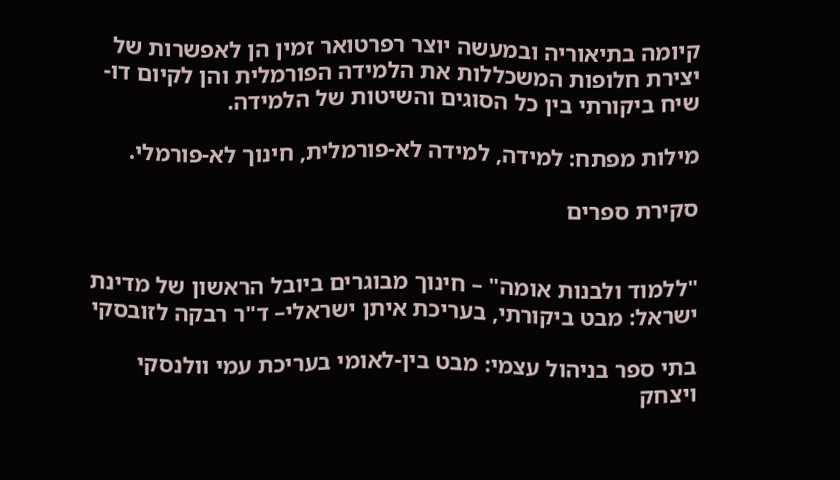קיומה בתיאוריה ובמעשה יוצר רפרטואר זמין הן לאפשרות של יצירת חלופות המשכללות את הלמידה הפורמלית והן לקיום דו-שיח ביקורתי בין כל הסוגים והשיטות של הלמידה.

מילות מפתח: למידה, למידה לא-פורמלית, חינוך לא-פורמלי.

סקירת ספרים


"ללמוד ולבנות אומה" – חינוך מבוגרים ביובל הראשון של מדינת ישראל: מבט ביקורתי, בעריכת איתן ישראלי– ד"ר רבקה לזובסקי

בתי ספר בניהול עצמי: מבט בין-לאומי בעריכת עמי וולנסקי ויצחק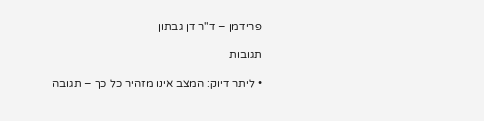פרידמן – ד"ר דן גבתון

תגובות

• ליתר דיוק: המצב אינו מזהיר כל כך – תגובה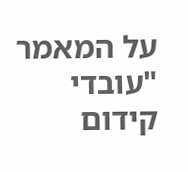על המאמר "עובדי קידום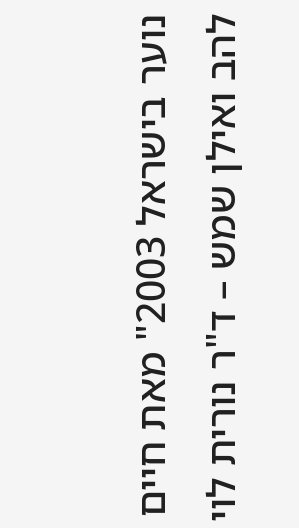נוער בישראל 2003" מאת חיים להב ואילן שמש – ד"ר נורית לוי